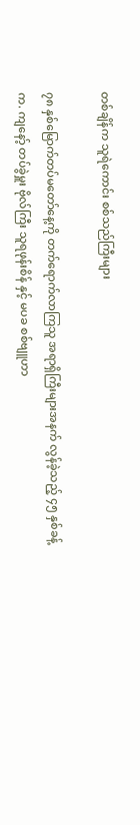တစ်ချိန်က သူရဲကောင်း စစ်သည်ကြီးများ

၇၈ နှစ်မြောက်တပ်မတော်နေ့ကို တက်ရောက်လာကြသူ အရာရှိကြီးများအနက် လွန်ခဲ့သည့် ၄၅ နှစ်ခန့်က. ကျနော့် တပ်ခွဲမှူး ဗိုလ်ကြီး သူရဖုန်းစိန် နှင့် မပခ စစ်ဗျူဟာ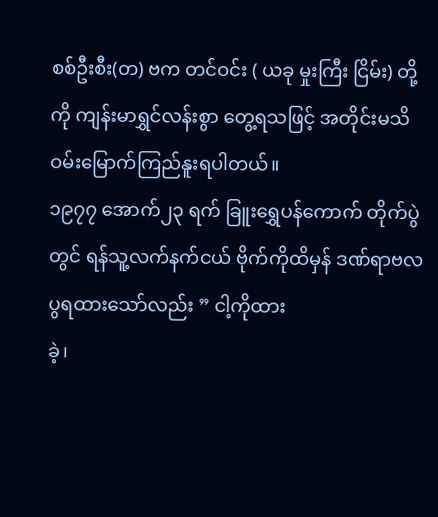စစ်ဦးစီး(တ) ဗက တင်ဝင်း ( ယခု မှုးကြီး ငြိမ်း) တို့ကို ကျန်းမာရွှင်လန်းစွာ တွေ့ရသဖြင့် အတိုင်းမသိ ဝမ်းမြောက်ကြည်နူးရပါတယ်။
၁၉၇၇ အောက်၂၃ ရက် ခြူးရွှေပန်ကောက် တိုက်ပွဲတွင် ရန်သူ့လက်နက်ငယ် ဗိုက်ကိုထိမှန် ဒဏ်ရာဗလပွရထားသော်လည်း ” ငါ့ကိုထား
ခဲ့၊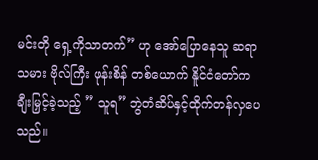မင်းတို ရှေ့ကိုသာတက်” ဟု အော်ပြောနေသူ ဆရာသမား ဗိုလ်ကြီး ဖုန်းစိန် တစ်ယောက် နိူင်ငံတော်ကချီးမြှင့်ခဲ့သည့် ” သူရ” ဘွဲတံဆိပ်နှင့်ထိုက်တန်လှပေသည်။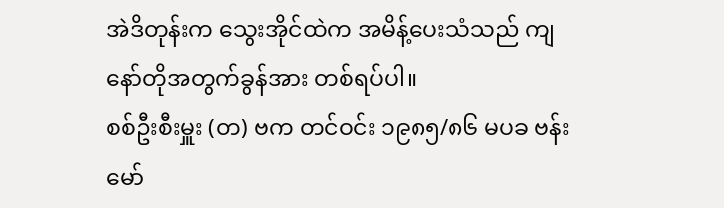အဲဒိတုန်းက သွေးအိုင်ထဲက အမိန့်ပေးသံသည် ကျနော်တိုအတွက်ခွန်အား တစ်ရပ်ပါ။
စစ်ဦးစီးမှူး (တ) ဗက တင်ဝင်း ၁၉၈၅/၈၆ မပခ ဗန်းမော်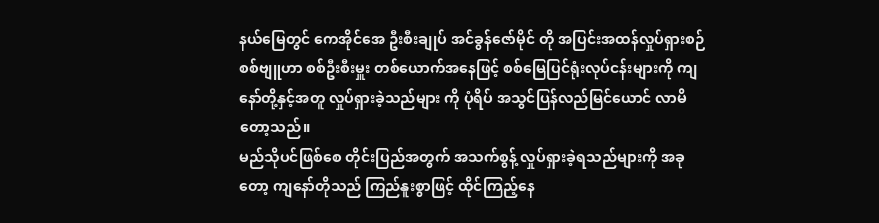နယ်မြေတွင် ကေအိုင်အေ ဦးစီးချုပ် အင်ခွန်ဇော်မိုင် တို အပြင်းအထန်လှုပ်ရှားစဉ်
စစ်ဗျူဟာ စစ်ဦးစီးမှူး တစ်ယောက်အနေဖြင့် စစ်မြေပြင်ရုံးလုပ်ငန်းများကို ကျနော်တို့နှင့်အတူ လှုပ်ရှားခဲ့သည်များ ကို ပုံရိပ် အသွင်ပြန်လည်မြင်ယောင် လာမိတော့သည်။
မည်သိုပင်ဖြစ်စေ တိုင်းပြည်အတွက် အသက်စွန့် လှုပ်ရှားခဲ့ရသည်များကို အခုတော့ ကျနော်တိုသည် ကြည်နူးစွာဖြင့် ထိုင်ကြည့်နေ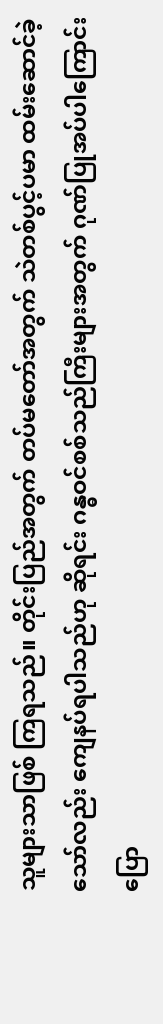သူများသာဖြစ် ကြရသည်။ တိုင်းပြည်အတွက် တပ်မတော်အတွက် သဲတစ်ပွင့်ပမာ ထမ်းဆောင်ခဲ့သော်လည်း ကျေနပ်ရပါသည်ဟု ဆိုရင်း ဂန္ဓဝင်စစ်သည်ကြီးများအတွက် ဂုဏ်ပြုအပ်ပါကြောင်းပြော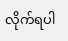လိုက်ရပါ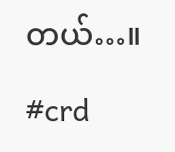တယ်…။

#crd